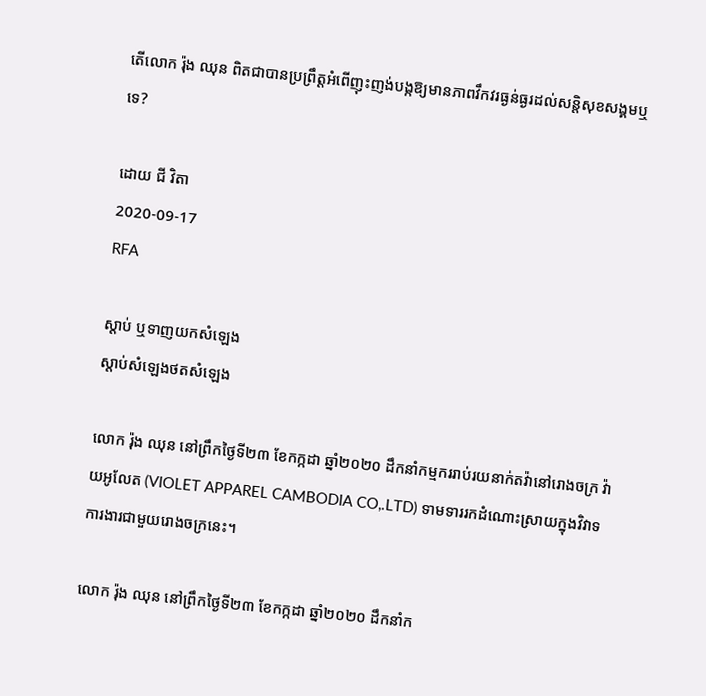តើលោក រ៉ុង ឈុន ពិតជាបានប្រព្រឹត្តអំពើញុះញង់បង្កឱ្យមានភាពវឹកវរធ្ងន់ធ្ងរដល់សន្តិសុខសង្គមឬទេ?

ដោយ ជី វិតា
2020-09-17
RFA

ស្ដាប់ ឬទាញយកសំឡេង
ស្តាប់សំឡេងថតសំឡេង

លោក រ៉ុង ឈុន នៅព្រឹកថ្ងៃទី២៣ ខែកក្កដា ឆ្នាំ២០២០ ដឹកនាំកម្មកររាប់រយនាក់តវ៉ានៅរោងចក្រ វ៉ាយអូលែត (VIOLET APPAREL CAMBODIA CO,.LTD) ទាមទាររកដំណោះស្រាយក្នុងវិវាទការងារជាមួយរោងចក្រនេះ។

លោក រ៉ុង ឈុន នៅព្រឹកថ្ងៃទី២៣ ខែកក្កដា ឆ្នាំ២០២០ ដឹកនាំក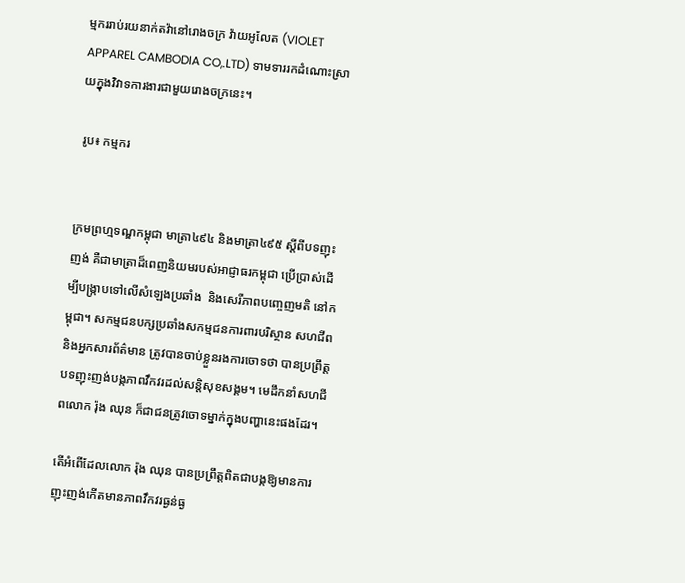ម្មកររាប់រយនាក់តវ៉ានៅរោងចក្រ វ៉ាយអូលែត (VIOLET APPAREL CAMBODIA CO,.LTD) ទាមទាររកដំណោះស្រាយក្នុងវិវាទការងារជាមួយរោងចក្រនេះ។

 រូប៖ កម្មករ


ក្រមព្រហ្មទណ្ឌកម្ពុជា មាត្រា៤៩៤ និងមាត្រា៤៩៥ ស្ដីពីបទញុះញង់ គឺជាមាត្រាដ៏ពេញនិយមរបស់អាជ្ញាធរកម្ពុជា ប្រើប្រាស់ដើម្បីបង្ក្រាបទៅលើសំឡេងប្រឆាំង  និងសេរីភាពបញ្ចេញមតិ នៅកម្ពុជា។ សកម្មជនបក្សប្រឆាំងសកម្មជនការពារបរិស្ថាន សហជីព និងអ្នកសារព័ត៌មាន ត្រូវបានចាប់ខ្លួនរងការចោទថា បានប្រព្រឹត្តបទញុះញង់បង្កភាពវឹកវរដល់សន្តិសុខសង្គម។ មេដឹកនាំសហជីពលោក រ៉ុង ឈុន ក៏ជាជនត្រូវចោទម្នាក់ក្នុងបញ្ហានេះផងដែរ។

តើអំពើដែលលោក រ៉ុង ឈុន បានប្រព្រឹត្តពិតជាបង្កឱ្យមានការញុះញង់កើតមានភាពវឹកវរធ្ងន់ធ្ង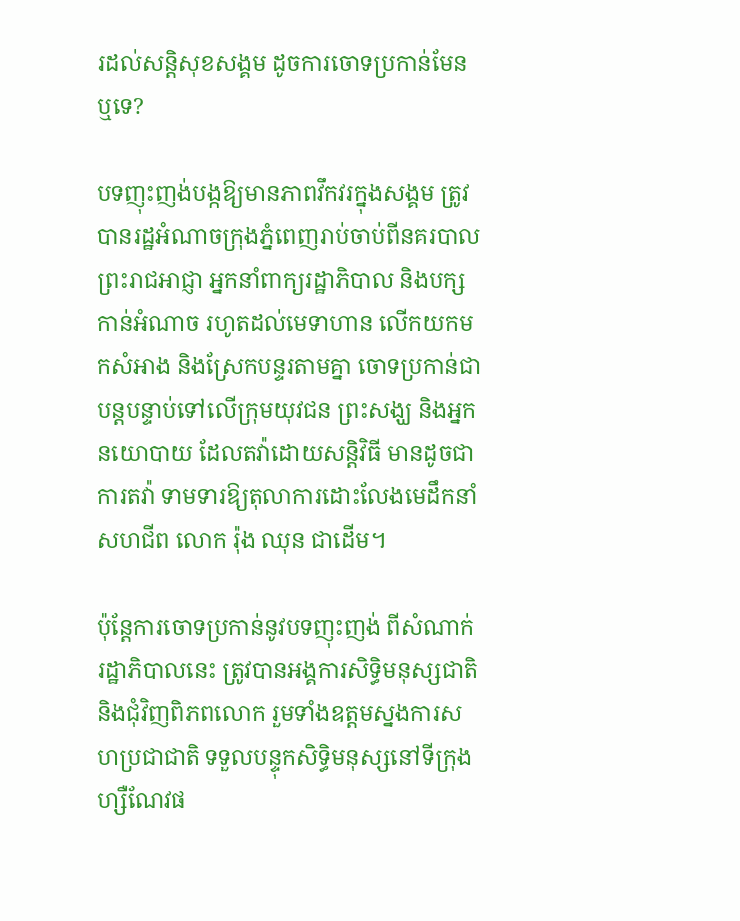រដល់សន្តិសុខសង្គម ដូចការចោទប្រកាន់មែនឬទេ?

បទញុះញង់បង្កឱ្យមានភាពវឹកវរក្នុងសង្គម ត្រូវបានរដ្ឋអំណាចក្រុងភ្នំពេញរាប់ចាប់ពីនគរបាល ព្រះរាជអាជ្ញា អ្នកនាំពាក្យរដ្ឋាភិបាល និងបក្សកាន់អំណាច រហូតដល់មេទាហាន លើកយកមកសំអាង និងស្រែកបន្ទរតាមគ្នា ចោទប្រកាន់ជាបន្តបន្ទាប់ទៅលើក្រុមយុវជន ព្រះសង្ឃ និងអ្នកនយោបាយ ដែលតវ៉ាដោយសន្តិវិធី មានដូចជាការតវ៉ា ទាមទារឱ្យតុលាការដោះលែងមេដឹកនាំសហជីព លោក រ៉ុង ឈុន ជាដើម។

ប៉ុន្តែការចោទប្រកាន់នូវបទញុះញង់ ពីសំណាក់រដ្ឋាភិបាលនេះ ត្រូវបានអង្គការសិទ្ធិមនុស្សជាតិ និងជុំវិញពិភពលោក រួមទាំងឧត្ដមស្នងការសហប្រជាជាតិ ទទួលបន្ទុកសិទ្ធិមនុស្សនៅទីក្រុងហ្សឺណែវផ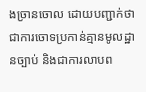ងច្រានចោល ដោយបញ្ជាក់ថា ជាការចោទប្រកាន់គ្មានមូលដ្ឋានច្បាប់ និងជាការលាបព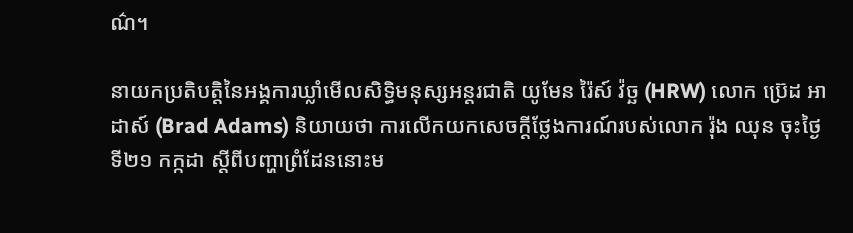ណ៌។

នាយកប្រតិបត្តិនៃអង្គការឃ្លាំមើលសិទ្ធិមនុស្សអន្តរជាតិ យូមែន រ៉ៃស៍ វ៉ច្ឆ (HRW) លោក ប្រ៊េដ អាដាស៍ (Brad Adams) និយាយថា ការលើកយកសេចក្ដីថ្លែងការណ៍របស់លោក រ៉ុង ឈុន ចុះថ្ងៃទី២១ កក្កដា ស្ដីពីបញ្ហាព្រំដែននោះម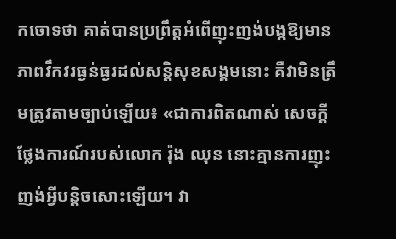កចោទថា គាត់បានប្រព្រឹត្តអំពើញុះញង់បង្កឱ្យមានភាពវឹកវរធ្ងន់ធ្ងរដល់សន្តិសុខសង្គមនោះ គឺវាមិនត្រឹមត្រូវតាមច្បាប់ឡើយ៖ «ជាការពិតណាស់ សេចក្ដីថ្លែងការណ៍របស់លោក រ៉ុង ឈុន នោះគ្មានការញុះញង់អ្វីបន្តិចសោះឡើយ។ វា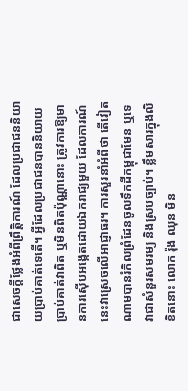ជាសេចក្ដីថ្លែងអំពីព្រឹត្តិការណ៍ ដែលប្រជាជននិយាយប្រាប់គាត់ទេតើ។ អ្វីដែលប្រជាជនបាននិយាយប្រាប់គាត់វាពិត ឬមិនពិតប៉ុណ្ណានោះ ត្រូវការឱ្យមានការស៊ើបអង្កេតដោយឯករាជ្យមួយ ដែលការណ៍នេះវាស្រេចលើអាជ្ញាធរ។ ការសួរនាំអំពីថា តើវៀតណាមបានរំកិលព្រំដែនចូលទឹកដីកម្ពុជាមែន ឬទេ វាជាសំនួរសមរម្យ និងស្របច្បាប់។ ខ្លឹមសារក្នុងលិខិតនោះ លោក រ៉ុង ឈុន មិន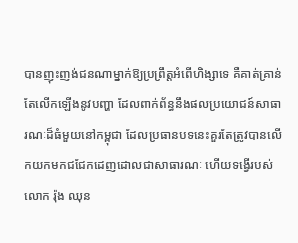បានញុះញង់ជនណាម្នាក់ឱ្យប្រព្រឹត្តអំពើហិង្សាទេ គឺគាត់គ្រាន់តែលើកឡើងនូវបញ្ហា ដែលពាក់ព័ន្ធនឹងផលប្រយោជន៍សាធារណៈដ៏ធំមួយនៅកម្ពុជា ដែលប្រធានបទនេះគួរតែត្រូវបានលើកយកមកជជែកដេញដោលជាសាធារណៈ ហើយទង្វើរបស់លោក រ៉ុង ឈុន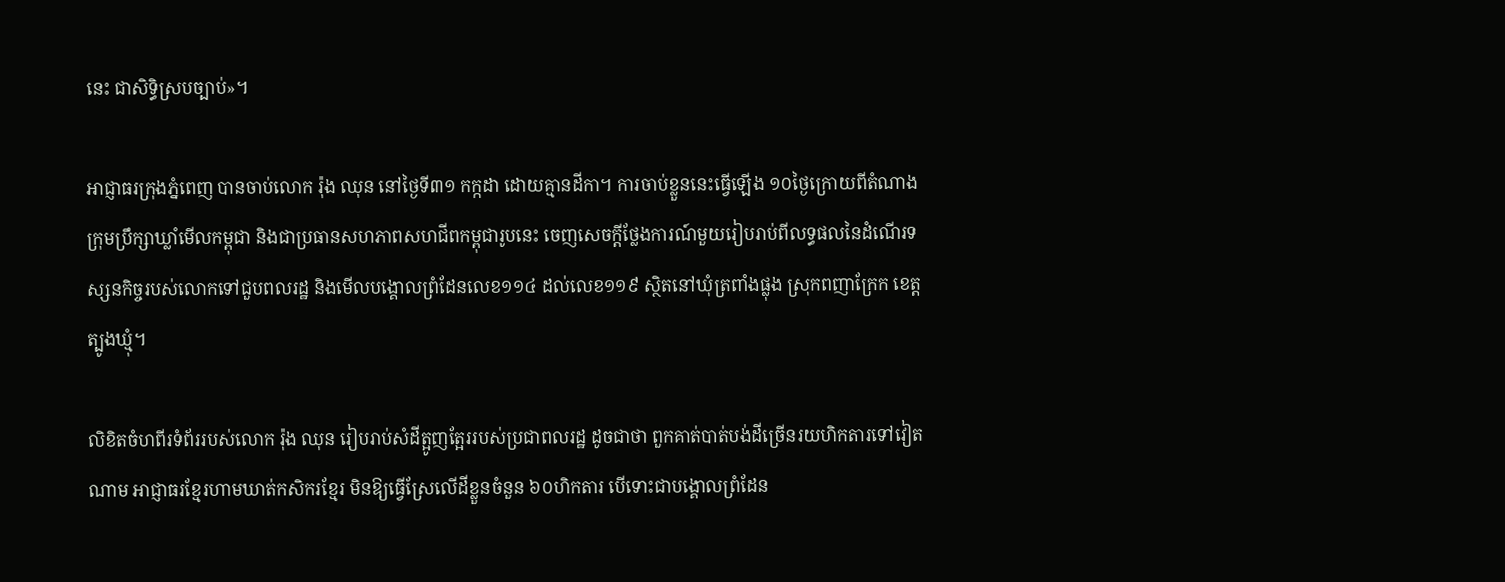នេះ ជាសិទ្ធិស្របច្បាប់»។

អាជ្ញាធរក្រុងភ្នំពេញ បានចាប់លោក រ៉ុង ឈុន នៅថ្ងៃទី៣១ កក្កដា ដោយគ្មានដីកា។ ការចាប់ខ្លួននេះធ្វើឡើង ១០ថ្ងៃក្រោយពីតំណាងក្រុមប្រឹក្សាឃ្លាំមើលកម្ពុជា និងជាប្រធានសហភាពសហជីពកម្ពុជារូបនេះ ចេញសេចក្ដីថ្លែងការណ៍មួយរៀបរាប់ពីលទ្ធផលនៃដំណើរទស្សនកិច្ចរបស់លោកទៅជួបពលរដ្ឋ និងមើលបង្គោលព្រំដែនលេខ១១៤ ដល់លេខ១១៩ ស្ថិតនៅឃុំត្រពាំងផ្លុង ស្រុកពញាក្រែក ខេត្តត្បូងឃ្មុំ។

លិខិតចំហពីរទំព័ររបស់លោក រ៉ុង ឈុន រៀបរាប់សំដីត្អូញត្អែររបស់ប្រជាពលរដ្ឋ ដូចជាថា ពួកគាត់បាត់បង់ដីច្រើនរយហិកតារទៅវៀតណាម អាជ្ញាធរខ្មែរហាមឃាត់កសិករខ្មែរ មិនឱ្យធ្វើស្រែលើដីខ្លួនចំនួន ៦០ហិកតារ បើទោះជាបង្គោលព្រំដែន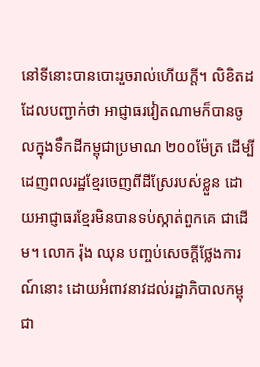នៅទីនោះបានបោះរួចរាល់ហើយក្តី។ លិខិតដដែលបញ្ជាក់ថា អាជ្ញាធរវៀតណាមក៏បានចូលក្នុងទឹកដីកម្ពុជាប្រមាណ ២០០ម៉ែត្រ ដើម្បីដេញពលរដ្ឋខ្មែរចេញពីដីស្រែរបស់ខ្លួន ដោយអាជ្ញាធរខ្មែរមិនបានទប់ស្កាត់ពួកគេ ជាដើម។ លោក រ៉ុង ឈុន បញ្ចប់សេចក្ដីថ្លែងការណ៍នោះ ដោយអំពាវនាវដល់រដ្ឋាភិបាលកម្ពុជា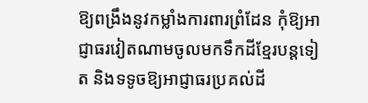ឱ្យពង្រឹងនូវកម្លាំងការពារព្រំដែន កុំឱ្យអាជ្ញាធរវៀតណាមចូលមកទឹកដីខ្មែរបន្តទៀត និងទទូចឱ្យអាជ្ញាធរប្រគល់ដី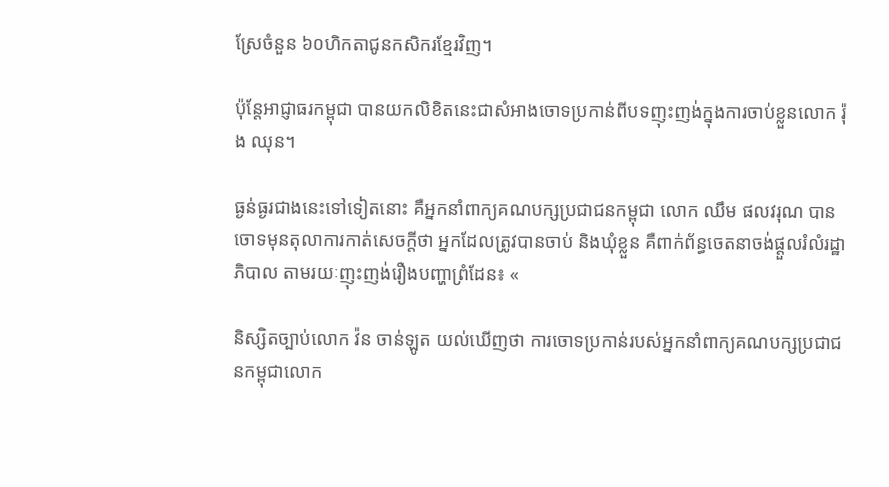ស្រែចំនួន ៦០ហិកតាជូនកសិករខ្មែរវិញ។

ប៉ុន្តែអាជ្ញាធរកម្ពុជា បានយកលិខិតនេះជាសំអាងចោទប្រកាន់ពីបទញុះញង់ក្នុងការចាប់ខ្លួនលោក រ៉ុង ឈុន។

ធ្ងន់ធ្ងរជាងនេះទៅទៀតនោះ គឺអ្នកនាំពាក្យគណបក្សប្រជាជនកម្ពុជា លោក ឈឹម ផលវរុណ បានចោទមុនតុលាការកាត់សេចក្ដីថា អ្នកដែលត្រូវបានចាប់ និងឃុំខ្លួន គឺពាក់ព័ន្ធចេតនាចង់ផ្ដួលរំលំរដ្ឋាភិបាល តាមរយៈញុះញង់រឿងបញ្ហាព្រំដែន៖ «

និស្សិតច្បាប់លោក វ៉ន ចាន់ឡូត យល់ឃើញថា ការចោទប្រកាន់របស់អ្នកនាំពាក្យគណបក្សប្រជាជនកម្ពុជាលោក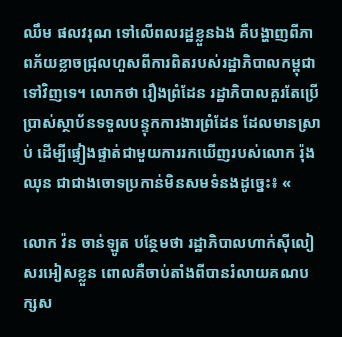ឈឹម ផលវរុណ ទៅលើពលរដ្ឋខ្លួនឯង គឺបង្ហាញពីភាពភ័យខ្លាចជ្រុលហួសពីការពិតរបស់រដ្ឋាភិបាលកម្ពុជាទៅវិញទេ។ លោកថា រឿងព្រំដែន រដ្ឋាភិបាលគួរតែប្រើប្រាស់ស្ថាប័នទទួលបន្ទុកការងារព្រំដែន ដែលមានស្រាប់ ដើម្បីផ្ទៀងផ្ទាត់ជាមួយការរកឃើញរបស់លោក រ៉ុង ឈុន ជាជាងចោទប្រកាន់មិនសមទំនងដូច្នេះ៖ «

លោក វ៉ន ចាន់ឡូត បន្ថែមថា រដ្ឋាភិបាលហាក់ស៊ីលៀសរអៀសខ្លួន ពោលគឺចាប់តាំងពីបានរំលាយគណបក្សស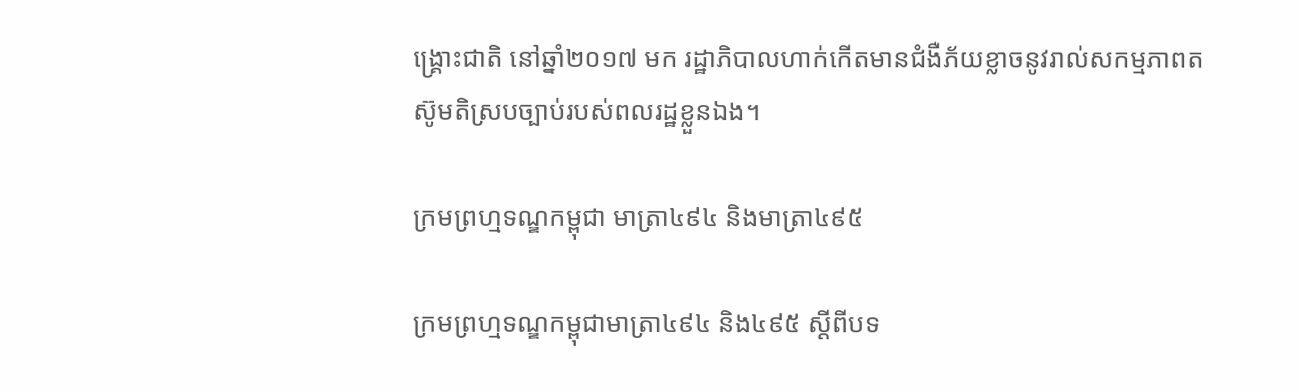ង្រ្គោះជាតិ នៅឆ្នាំ២០១៧ មក រដ្ឋាភិបាលហាក់កើតមានជំងឺភ័យខ្លាចនូវរាល់សកម្មភាពតស៊ូមតិស្របច្បាប់របស់ពលរដ្ឋខ្លួនឯង។

ក្រមព្រហ្មទណ្ឌកម្ពុជា មាត្រា៤៩៤ និងមាត្រា៤៩៥

ក្រមព្រហ្មទណ្ឌកម្ពុជាមាត្រា៤៩៤ និង៤៩៥ ស្តីពីបទ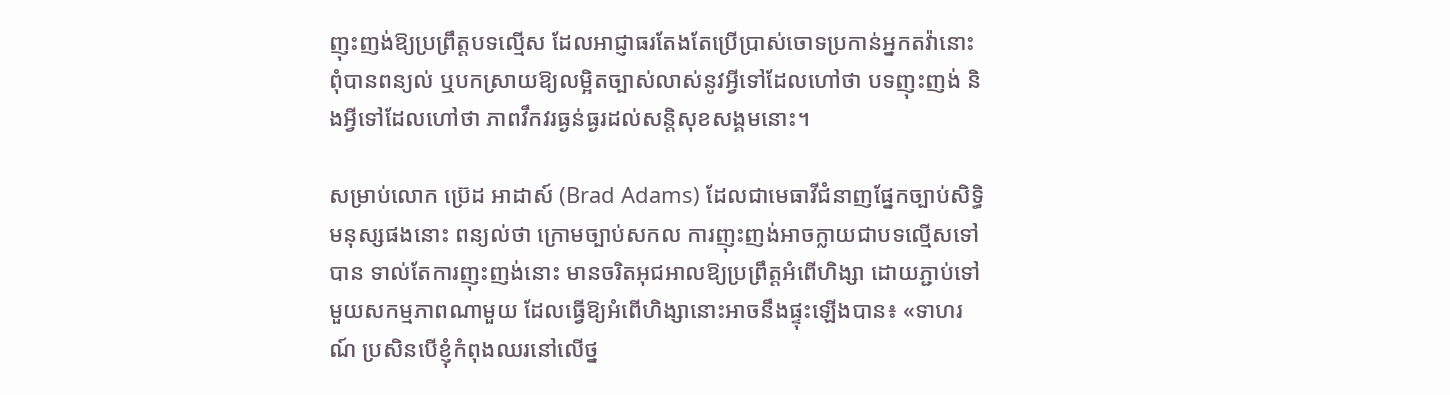ញុះញង់ឱ្យប្រព្រឹត្តបទល្មើស ដែលអាជ្ញាធរតែងតែប្រើប្រាស់ចោទប្រកាន់អ្នកតវ៉ានោះ ពុំបានពន្យល់ ឬបកស្រាយឱ្យលម្អិតច្បាស់លាស់នូវអ្វីទៅដែលហៅថា បទញុះញង់ និងអ្វីទៅដែលហៅថា ភាពវឹកវរធ្ងន់ធ្ងរដល់សន្តិសុខសង្គមនោះ។

សម្រាប់លោក ប្រ៊េដ អាដាស៍ (Brad Adams) ដែលជាមេធាវីជំនាញផ្នែកច្បាប់សិទ្ធិមនុស្សផងនោះ ពន្យល់ថា ក្រោមច្បាប់សកល ការញុះញង់អាចក្លាយជាបទល្មើសទៅបាន ទាល់តែការញុះញង់នោះ មានចរិតអុជអាលឱ្យប្រព្រឹត្តអំពើហិង្សា ដោយភ្ជាប់ទៅមួយសកម្មភាពណាមួយ ដែលធ្វើឱ្យអំពើហិង្សានោះអាចនឹងផ្ទុះឡើងបាន៖ «ទាហរណ៍ ប្រសិនបើខ្ញុំកំពុងឈរនៅលើថ្ន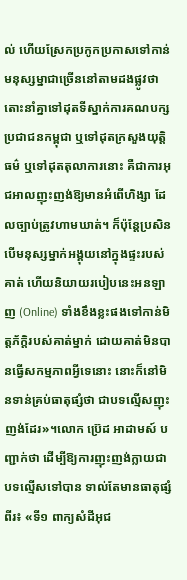ល់ ហើយស្រែកប្រកូកប្រកាសទៅកាន់មនុស្សម្នាជាច្រើននៅតាមដងផ្លូវថា តោះនាំគ្នាទៅដុតទីស្នាក់ការគណបក្សប្រជាជនកម្ពុជា ឬទៅដុតក្រសួងយុត្តិធម៌ ឬទៅដុតតុលាការនោះ គឺជាការអុជអាលញុះញង់ឱ្យមានអំពើហិង្សា ដែលច្បាប់ត្រូវហាមឃាត់។ ក៏ប៉ុន្តែប្រសិនបើមនុស្សម្នាក់អង្គុយនៅក្នុងផ្ទះរបស់គាត់ ហើយនិយាយរបៀបនេះអនឡាញ (Online) ទាំងខឹងខ្លះផងទៅកាន់មិត្តភ័ក្ដិរបស់គាត់ម្នាក់ ដោយគាត់មិនបានធ្វើសកម្មភាពអ្វីទេនោះ នោះក៏នៅមិនទាន់គ្រប់ធាតុផ្សំថា ជាបទល្មើសញុះញង់ដែរ»។លោក ប្រ៊េដ អាដាមស៍ បញ្ជាក់ថា ដើម្បីឱ្យការញុះញង់ក្លាយជាបទល្មើសទៅបាន ទាល់តែមានធាតុផ្សំពីរ៖ «ទី១ ពាក្យសំដីអុជ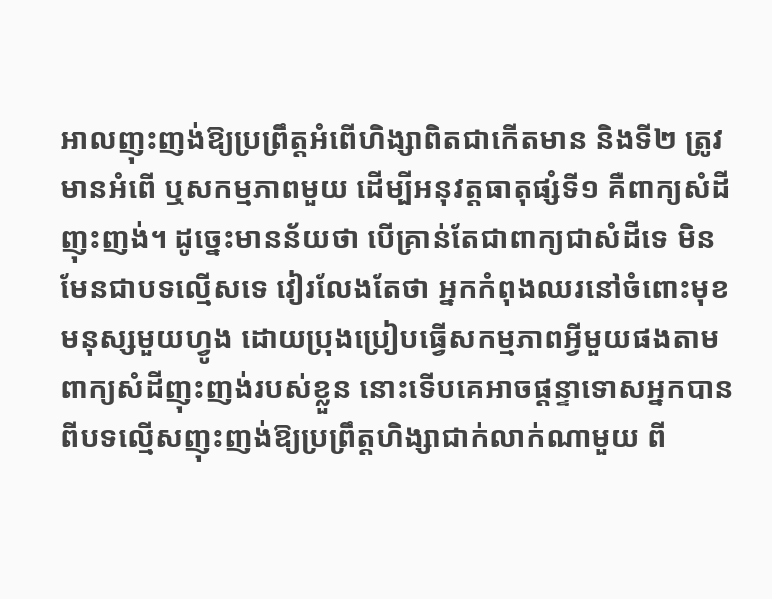អាលញុះញង់ឱ្យប្រព្រឹត្តអំពើហិង្សាពិតជាកើតមាន និងទី២ ត្រូវមានអំពើ ឬសកម្មភាពមួយ ដើម្បីអនុវត្តធាតុផ្សំទី១ គឺពាក្យសំដីញុះញង់។ ដូច្នេះមានន័យថា បើគ្រាន់តែជាពាក្យជាសំដីទេ មិនមែនជាបទល្មើសទេ វៀរលែងតែថា អ្នកកំពុងឈរនៅចំពោះមុខមនុស្សមួយហ្វូង ដោយប្រុងប្រៀបធ្វើសកម្មភាពអ្វីមួយផងតាមពាក្យសំដីញុះញង់របស់ខ្លួន នោះទើបគេអាចផ្ដន្ទាទោសអ្នកបានពីបទល្មើសញុះញង់ឱ្យប្រព្រឹត្តហិង្សាជាក់លាក់ណាមួយ ពី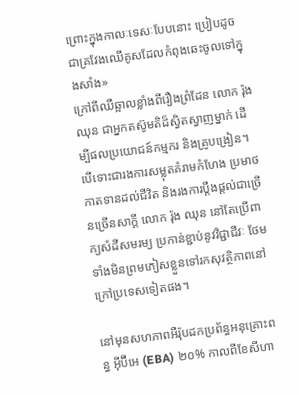ព្រោះក្នុងកាលៈទេសៈបែបនោះ ប្រៀបដូចជាគ្រវែងឈើគូសដែលកំពុងឆេះចូលទៅក្នុងសាំង»
ក្រៅពីឈឺឆ្អាលខ្លាំងពីរឿងព្រំដែន លោក រ៉ុង ឈុន ជាអ្នកតស៊ូមតិដ៏ស្វិតស្វាញម្នាក់ ដើម្បីផលប្រយោជន៍កម្មករ និងគ្រូបង្រៀន។ បើទោះជារងការសម្លុតគំរាមកំហែង ប្រមាថកាតទានដល់ជីវិត និងរងការប្ដឹងផ្តល់ជាច្រើនច្រើនសាក្តី លោក រ៉ុង ឈុន នៅតែប្រើពាក្យសំដីសមរម្យ ប្រកាន់ខ្ជាប់នូវវិជ្ជាជីវៈ ថែមទាំងមិនព្រមភៀសខ្លួនទៅរកសុវត្ថិភាពនៅក្រៅប្រទេសទៀតផង។

នៅមុនសហភាពអឺរ៉ុបដកប្រព័ន្ធអនុគ្រោះពន្ធ អ៊ីប៊ីអេ (EBA) ២០% កាលពីខែសីហា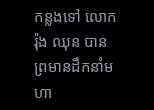កន្លងទៅ លោក រ៉ុង ឈុន បានព្រមានដឹកនាំមហា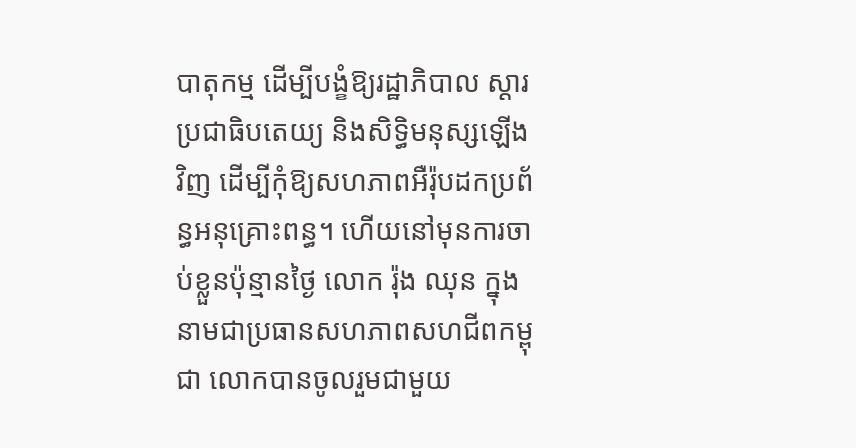បាតុកម្ម ដើម្បីបង្ខំឱ្យរដ្ឋាភិបាល ស្ដារប្រជាធិបតេយ្យ និងសិទ្ធិមនុស្សឡើងវិញ ដើម្បីកុំឱ្យសហភាពអឺរ៉ុបដកប្រព័ន្ធអនុគ្រោះពន្ធ។ ហើយនៅមុនការចាប់ខ្លួនប៉ុន្មានថ្ងៃ លោក រ៉ុង ឈុន ក្នុងនាមជាប្រធានសហភាពសហជីពកម្ពុជា លោកបានចូលរួមជាមួយ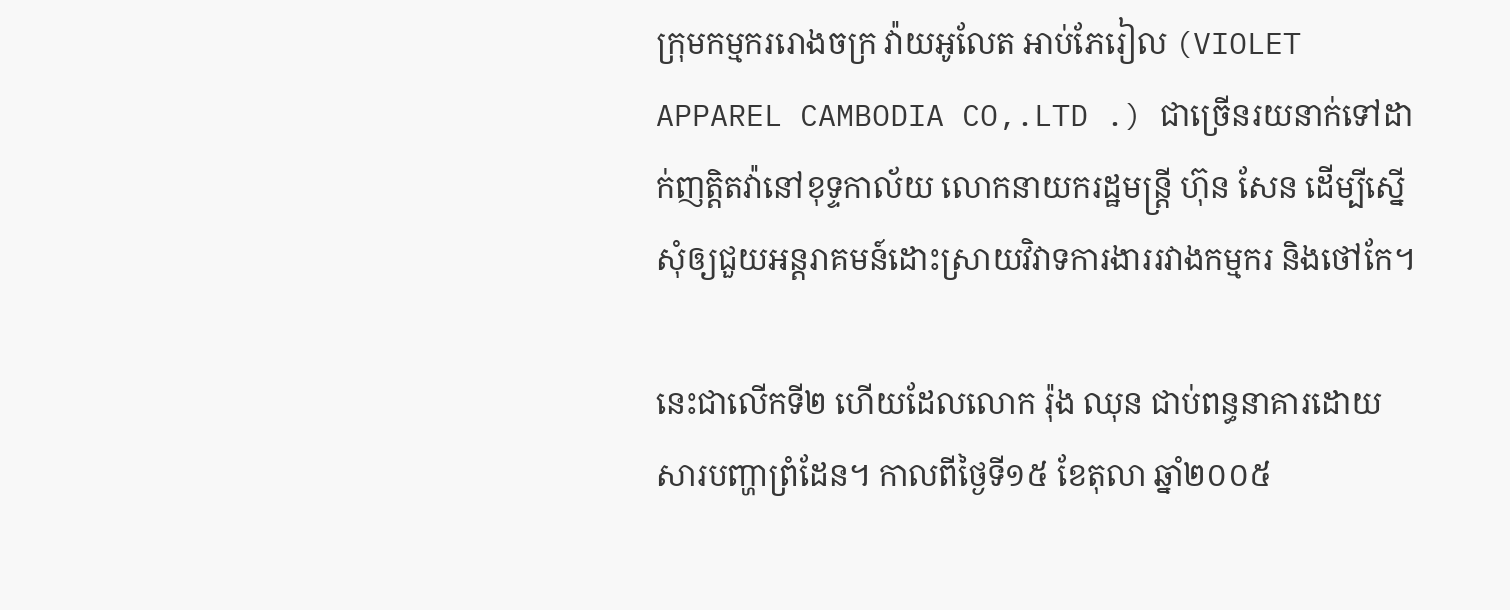ក្រុមកម្មកររោងចក្រ វ៉ាយអូលែត អាប់ភែរៀល (VIOLET APPAREL CAMBODIA CO,.LTD .) ជាច្រើនរយនាក់ទៅដាក់ញត្តិតវ៉ានៅខុទ្ទកាល័យ លោកនាយករដ្ឋមន្ត្រី ហ៊ុន សែន ដើម្បីស្នើសុំឲ្យជួយអន្តរាគមន៍ដោះស្រាយវិវាទការងាររវាងកម្មករ និងថៅកែ។

នេះជាលើកទី២ ហើយដែលលោក រ៉ុង ឈុន ជាប់ពន្ធនាគារដោយសារបញ្ហាព្រំដែន។ កាលពីថ្ងៃទី១៥ ខែតុលា ឆ្នាំ២០០៥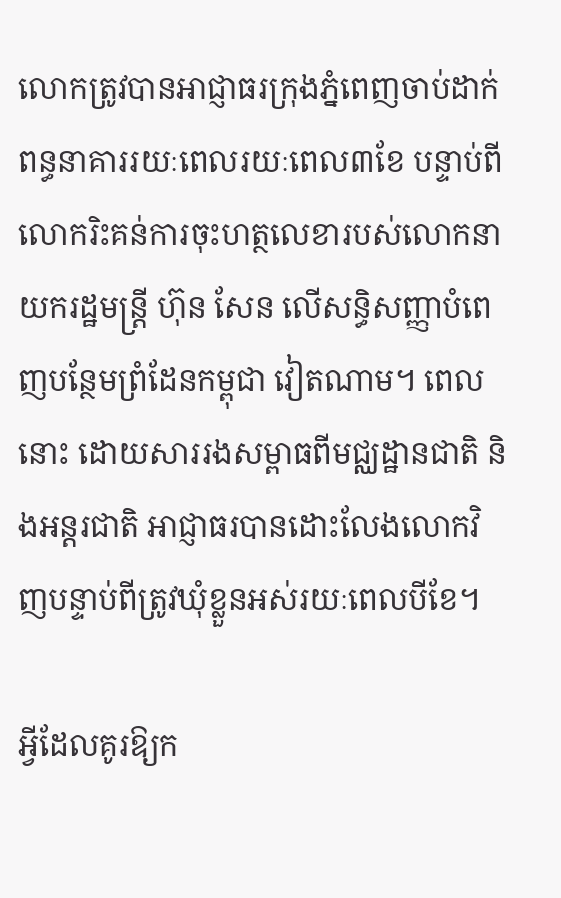លោកត្រូវបានអាជ្ញាធរក្រុងភ្នំពេញចាប់ដាក់ពន្ធនាគាររយៈពេលរយៈពេល៣ខែ បន្ទាប់ពីលោករិះគន់ការចុះហត្ថលេខារបស់លោកនាយករដ្ឋមន្ត្រី ហ៊ុន សែន លើសន្ធិសញ្ញាបំពេញបន្ថែមព្រំដែនកម្ពុជា វៀតណាម។ ពេលនោះ ដោយសាររងសម្ពាធពីមជ្ឈដ្ឋានជាតិ និងអន្តរជាតិ អាជ្ញាធរបានដោះលែងលោកវិញបន្ទាប់ពីត្រូវឃុំខ្លួនអស់រយៈពេលបីខែ។

អ្វីដែលគូរឱ្យក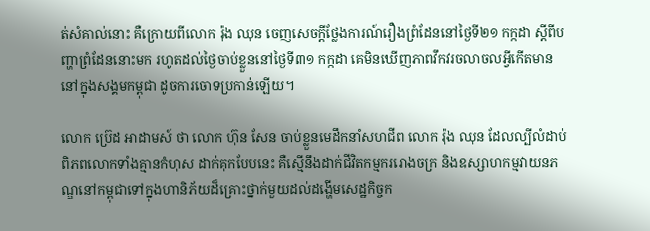ត់សំគាល់នោះ គឺក្រោយពីលោក រ៉ុង ឈុន ចេញសេចក្ដីថ្លែងការណ៍រឿងព្រំដែននៅថ្ងៃទី២១ កក្កដា ស្តីពីបញ្ហាព្រំដែននោះមក រហូតដល់ថ្ងៃចាប់ខ្លួននៅថ្ងៃទី៣១ កក្កដា គេមិនឃើញភាពវឹកវរចលាចលអ្វីកើតមាននៅក្នុងសង្គមកម្ពុជា ដូចការចោទប្រកាន់ឡើយ។

លោក ប្រ៊េដ អាដាមស៍ ថា លោក ហ៊ុន សែន ចាប់ខ្លួនមេដឹកនាំសហជីព លោក រ៉ុង ឈុន ដែលល្បីលំដាប់ពិភពលោកទាំងគ្មានកំហុស ដាក់គុកបែបនេះ គឺស្មើនឹងដាក់ជីវិតកម្មកររោងចក្រ និងឧស្សាហកម្មវាយនភណ្ឌនៅកម្ពុជាទៅក្នុងហានិភ័យដ៏គ្រោះថ្នាក់មួយដល់ដង្ហើមសេដ្ឋកិច្ចក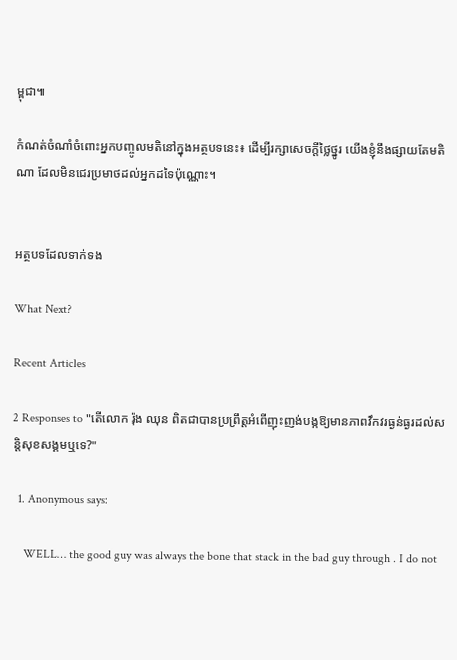ម្ពុជា៕

កំណត់ចំណាំចំពោះអ្នកបញ្ចូលមតិនៅក្នុងអត្ថបទនេះ៖ ដើម្បីរក្សាសេចក្ដីថ្លៃថ្នូរ យើងខ្ញុំនឹងផ្សាយតែមតិណា ដែលមិនជេរប្រមាថដល់អ្នកដទៃប៉ុណ្ណោះ។


អត្ថបទដែលទាក់ទង

What Next?

Recent Articles

2 Responses to "តើលោក រ៉ុង ឈុន ពិតជាបានប្រព្រឹត្តអំពើញុះញង់បង្កឱ្យមានភាពវឹកវរធ្ងន់ធ្ងរដល់សន្តិសុខសង្គមឬទេ?"

  1. Anonymous says:

    WELL… the good guy was always the bone that stack in the bad guy through . I do not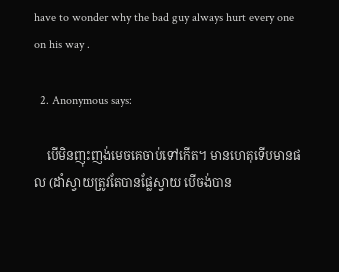have to wonder why the bad guy always hurt every one on his way .

  2. Anonymous says:

    បើមិនញុះញង់មេចគេចាប់ទៅកើត។ មានហេតុទើបមានផល (ដាំស្វាយត្រូវតែបានផ្លែស្វាយ បើចង់បាន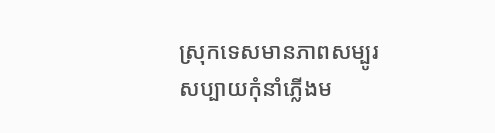ស្រុកទេសមានភាពសម្បូរសប្បាយកុំនាំភ្លើងម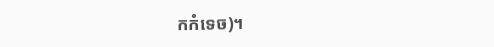កកំទេច)។